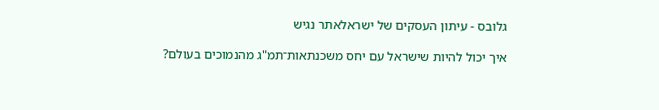גלובס - עיתון העסקים של ישראלאתר נגיש

איך יכול להיות שישראל עם יחס משכנתאות־תמ"ג מהנמוכים בעולם?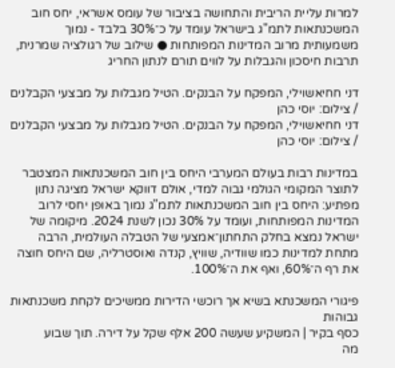למרות עליית הריבית והתחושה בציבור של עומס אשראי, יחס חוב המשכנתאות לתמ"ג בישראל עומד על כ־30% בלבד - נמוך משמעותית מרוב המדינות המפותחות ● שילוב של רגולציה שמרנית, תרבות חיסכון והגבלות על לווים תורם לנתון החריג

דני חחיאשוילי, המפקח על הבנקים. הטיל מגבלות על מבצעי הקבלנים / צילום: יוסי כהן
דני חחיאשוילי, המפקח על הבנקים. הטיל מגבלות על מבצעי הקבלנים / צילום: יוסי כהן

במדינות רבות בעולם המערבי היחס בין חוב המשכנתאות המצטבר לתוצר המקומי הגולמי גבוה למדי, אולם דווקא ישראל מציגה נתון מפתיע: היחס בין חוב המשכנתאות לתמ"ג נמוך באופן יחסי לרוב המדינות המפותחות, ועומד על 30% נכון לשנת 2024. מיקומה של ישראל נמצא בחלק התחתון־אמצעי של הטבלה העולמית, הרבה מתחת למדינות כמו שוודיה, שוויץ, קנדה ואוסטרליה, שם היחס חוצה את רף ה־60%, ואף את ה־100%.

פיגורי המשכנתא בשיא אך רוכשי הדירות ממשיכים לקחת משכנתאות גבוהות
כסף בקיר | המשקיע שעשה 200 אלף שקל על דירה. תוך שבוע
מה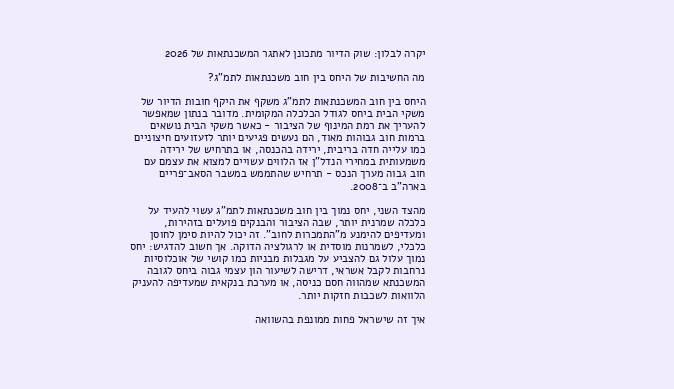יקרה לבלון: שוק הדיור מתכונן לאתגר המשכנתאות של 2026

מה החשיבות של היחס בין חוב משכנתאות לתמ"ג?

היחס בין חוב המשכנתאות לתמ"ג משקף את היקף חובות הדיור של משקי הבית ביחס לגודל הכלכלה המקומית. מדובר בנתון שמאפשר להעריך את רמת המינוף של הציבור - כאשר משקי הבית נושאים ברמות חוב גבוהות מאוד, הם נעשים פגיעים יותר לזעזועים חיצוניים כמו עלייה חדה בריבית, ירידה בהכנסה, או בתרחיש של ירידה משמעותית במחירי הנדל"ן אז הלווים עשויים למצוא את עצמם עם חוב גבוה מערך הנכס - תרחיש שהתממש במשבר הסאב־פריים בארה"ב ב־2008.

מהצד השני, יחס נמוך בין חוב משכנתאות לתמ"ג עשוי להעיד על כלכלה שמרנית יותר, שבה הציבור והבנקים פועלים בזהירות, ומעדיפים להימנע מ"התמכרות לחוב". זה יכול להיות סימן לחוסן כלכלי, לשמרנות מוסדית או לרגולציה הדוקה. אך חשוב להדגיש: יחס נמוך עלול גם להצביע על מגבלות מבניות כמו קושי של אוכלוסיות נרחבות לקבל אשראי, דרישה לשיעור הון עצמי גבוה ביחס לגובה המשכנתא שמהווה חסם כניסה, או מערכת בנקאית שמעדיפה להעניק הלוואות לשכבות חזקות יותר.

איך זה שישראל פחות ממונפת בהשוואה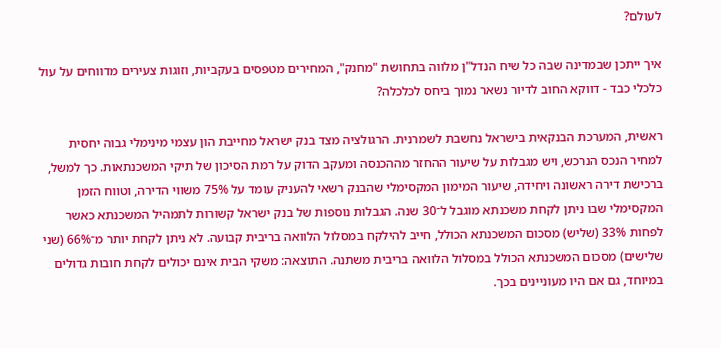לעולם?

איך ייתכן שבמדינה שבה כל שיח הנדל"ן מלווה בתחושת "מחנק", המחירים מטפסים בעקביות, וזוגות צעירים מדווחים על עול כלכלי כבד - דווקא החוב לדיור נשאר נמוך ביחס לכלכלה?

ראשית, המערכת הבנקאית בישראל נחשבת לשמרנית. הרגולציה מצד בנק ישראל מחייבת הון עצמי מינימלי גבוה יחסית למחיר הנכס הנרכש, ויש מגבלות על שיעור ההחזר מההכנסה ומעקב הדוק על רמת הסיכון של תיקי המשכנתאות. כך למשל, ברכישת דירה ראשונה ויחידה, שיעור המימון המקסימלי שהבנק רשאי להעניק עומד על 75% משווי הדירה, וטווח הזמן המקסימלי שבו ניתן לקחת משכנתא מוגבל ל־30 שנה. הגבלות נוספות של בנק ישראל קשורות לתמהיל המשכנתא כאשר לפחות 33% (שליש) מסכום המשכנתא הכולל, חייב להילקח במסלול הלוואה בריבית קבועה. לא ניתן לקחת יותר מ־66% (שני שלישים) מסכום המשכנתא הכולל במסלול הלוואה בריבית משתנה. התוצאה: משקי הבית אינם יכולים לקחת חובות גדולים במיוחד, גם אם היו מעוניינים בכך.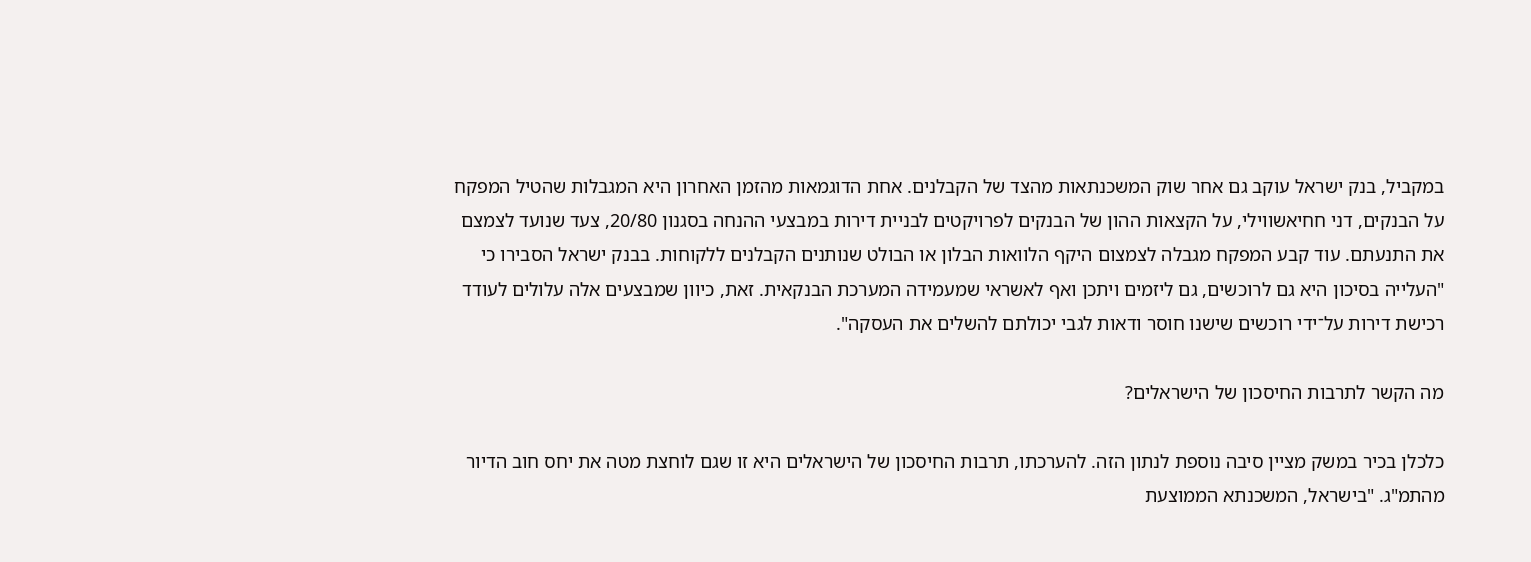במקביל, בנק ישראל עוקב גם אחר שוק המשכנתאות מהצד של הקבלנים. אחת הדוגמאות מהזמן האחרון היא המגבלות שהטיל המפקח על הבנקים, דני חחיאשווילי, על הקצאות ההון של הבנקים לפרויקטים לבניית דירות במבצעי ההנחה בסגנון 20/80, צעד שנועד לצמצם את התנעתם. עוד קבע המפקח מגבלה לצמצום היקף הלוואות הבלון או הבולט שנותנים הקבלנים ללקוחות. בבנק ישראל הסבירו כי "העלייה בסיכון היא גם לרוכשים, גם ליזמים ויתכן ואף לאשראי שמעמידה המערכת הבנקאית. זאת, כיוון שמבצעים אלה עלולים לעודד רכישת דירות על־ידי רוכשים שישנו חוסר ודאות לגבי יכולתם להשלים את העסקה".

מה הקשר לתרבות החיסכון של הישראלים?

כלכלן בכיר במשק מציין סיבה נוספת לנתון הזה. להערכתו, תרבות החיסכון של הישראלים היא זו שגם לוחצת מטה את יחס חוב הדיור מהתמ"ג. "בישראל, המשכנתא הממוצעת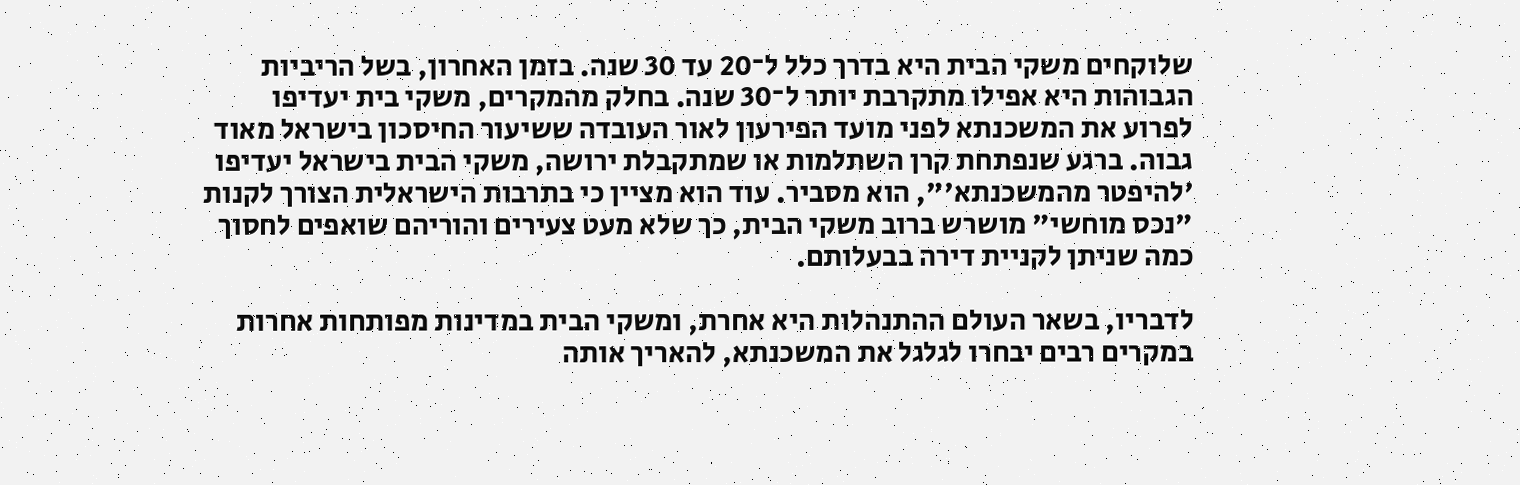שלוקחים משקי הבית היא בדרך כלל ל־20 עד 30 שנה. בזמן האחרון, בשל הריביות הגבוהות היא אפילו מתקרבת יותר ל־30 שנה. בחלק מהמקרים, משקי בית יעדיפו לפרוע את המשכנתא לפני מועד הפירעון לאור העובדה ששיעור החיסכון בישראל מאוד גבוה. ברגע שנפתחת קרן השתלמות או שמתקבלת ירושה, משקי הבית בישראל יעדיפו 'להיפטר מהמשכנתא'", הוא מסביר. עוד הוא מציין כי בתרבות הישראלית הצורך לקנות "נכס מוחשי" מושרש ברוב משקי הבית, כך שלא מעט צעירים והוריהם שואפים לחסוך כמה שניתן לקניית דירה בבעלותם.

לדבריו, בשאר העולם ההתנהלות היא אחרת, ומשקי הבית במדינות מפותחות אחרות במקרים רבים יבחרו לגלגל את המשכנתא, להאריך אותה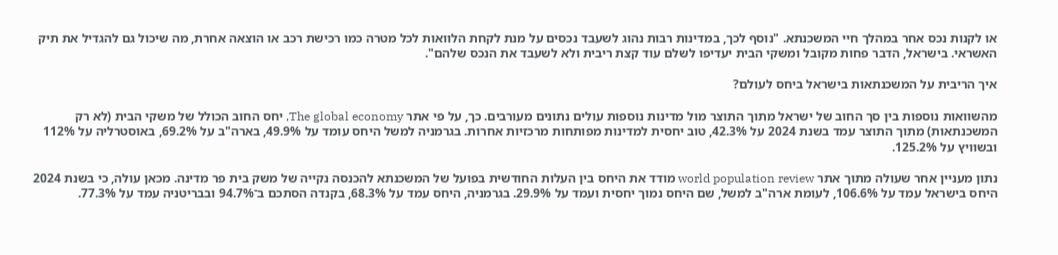או לקנות נכס אחר במהלך חיי המשכנתא. "נוסף לכך, במדינות רבות נהוג לשעבד נכסים על מנת לקחת הלוואות לכל מטרה כמו רכישת רכב או הוצאה אחרת, מה שיכול גם להגדיל את תיק האשראי. בישראל, הדבר פחות מקובל ומשקי הבית יעדיפו לשלם עוד קצת ריבית ולא לשעבד את הנכס שלהם".

איך הריבית על המשכנתאות בישראל ביחס לעולם?

מהשוואות נוספות בין סך החוב של ישראל מתוך התוצר מול מדינות נוספות עולים נתונים מעורבים. כך, על פי אתר The global economy, יחס החוב הכולל של משקי הבית (לא רק המשכנתאות) מתוך התוצר עמד בשנת 2024 על 42.3%, טוב יחסית למדינות מפותחות מרכזיות אחרות. בגרמניה למשל היחס עומד על 49.9%, בארה"ב על 69.2%, באוסטרליה על 112% ובשוויץ על 125.2%.

נתון מעניין אחר שעולה מתוך אתר world population review מודד את היחס בין העלות החודשית בפועל של המשכנתא להכנסה נקייה של משק בית פר מדינה. מכאן עולה, כי בשנת 2024 היחס בישראל עמד על 106.6%, לעומת ארה"ב למשל, שם היחס נמוך יחסית ועמד על 29.9%. בגרמניה, היחס עמד על 68.3%, בקנדה הסתכם ב־94.7% ובבריטניה עמד על 77.3%.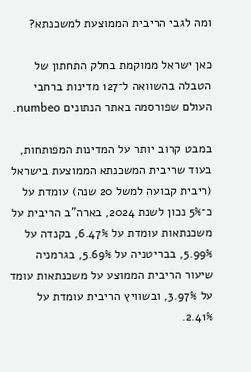ומה לגבי הריבית הממוצעת למשכנתא?

כאן ישראל ממוקמת בחלק התחתון של הטבלה בהשוואה ל־127 מדינות ברחבי העולם שפורסמה באתר הנתונים numbeo.

במבט קרוב יותר על המדינות המפותחות, בעוד שריבית המשכנתא הממוצעת בישראל (ריבית קבועה למשל 20 שנה) עומדת על כ־5% נכון לשנת 2024, בארה"ב הריבית על משכנתאות עומדת על 6.47%, בקנדה על 5.99%, בבריטניה על 5.69%, בגרמניה שיעור הריבית הממוצע על משכנתאות עומד על 3.97%, ובשוויץ הריבית עומדת על 2.41%.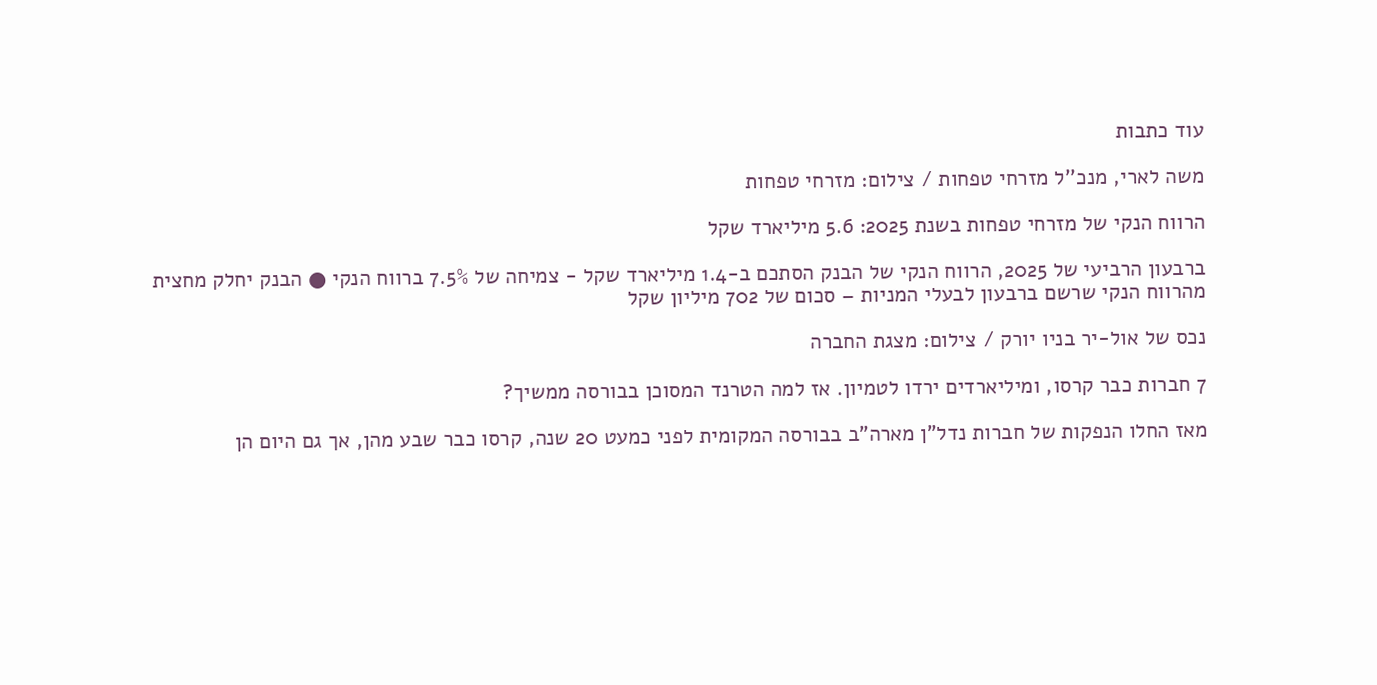עוד כתבות

משה לארי, מנכ''ל מזרחי טפחות / צילום: מזרחי טפחות

הרווח הנקי של מזרחי טפחות בשנת 2025: 5.6 מיליארד שקל

ברבעון הרביעי של 2025, הרווח הנקי של הבנק הסתכם ב-1.4 מיליארד שקל - צמיחה של 7.5% ברווח הנקי ● הבנק יחלק מחצית מהרווח הנקי שרשם ברבעון לבעלי המניות – סכום של 702 מיליון שקל

נכס של אול-יר בניו יורק / צילום: מצגת החברה

7 חברות כבר קרסו, ומיליארדים ירדו לטמיון. אז למה הטרנד המסוכן בבורסה ממשיך?

מאז החלו הנפקות של חברות נדל"ן מארה"ב בבורסה המקומית לפני כמעט 20 שנה, קרסו כבר שבע מהן, אך גם היום הן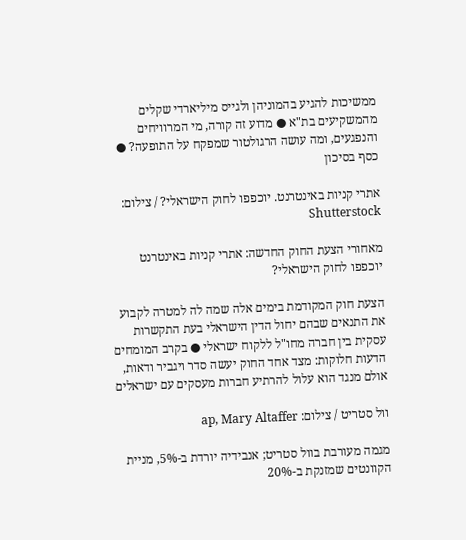ממשיכות להגיע בהמוניהן ולגייס מיליארדי שקלים מהמשקיעים בת"א ● מדוע זה קורה, מי המרוויחים והנפגעים, ומה עושה הרגולטור שמפקח על התופעה? ● כסף בסיכון

אתרי קניות באינטרנט. יוכפפו לחוק הישראלי? / צילום: Shutterstock

מאחורי הצעת החוק החדשה: אתרי קניות באינטרנט יוכפפו לחוק הישראלי?

הצעת חוק המקודמת בימים אלה שמה לה למטרה לקבוע את התנאים שבהם יחול הדין הישראלי בעת התקשרות עסקית בין חברה מחו"ל ללקוח ישראלי ● בקרב המומחים הדעות חלוקות: מצד אחד החוק יעשה סדר ויגביר ודאות, אולם מנגד הוא עלול להרתיע חברות מעסקים עם ישראלים

וול סטריט / צילום: ap, Mary Altaffer

מגמה מעורבת בוול סטריט; אנבידיה יורדת ב-5%, מניית הקוונטים שמזנקת ב-20%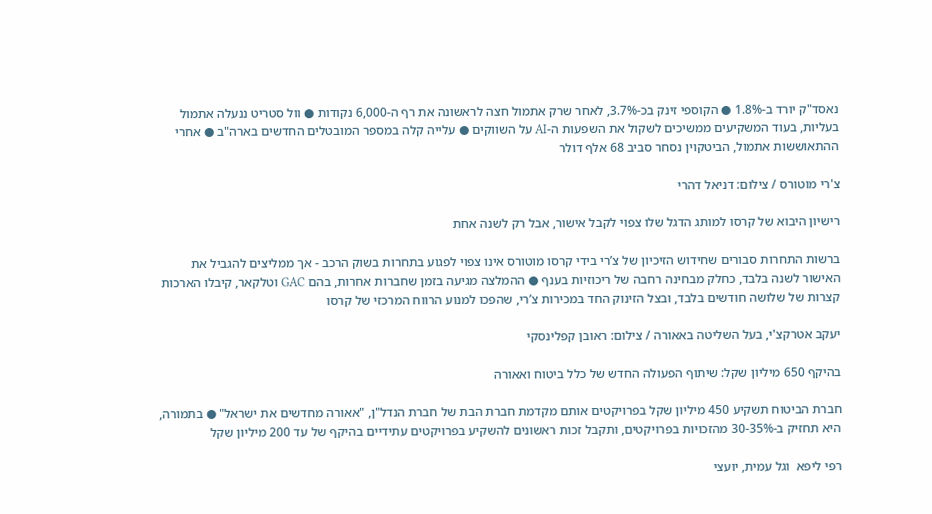נאסד"ק יורד ב-1.8% ● הקוספי זינק בכ-3.7%, לאחר שרק אתמול חצה לראשונה את רף ה-6,000 נקודות ● וול סטריט ננעלה אתמול בעליות, בעוד המשקיעים ממשיכים לשקול את השפעות ה-AI על השווקים ● עלייה קלה במספר המובטלים החדשים בארה"ב ● אחרי ההתאוששות אתמול, הביטקוין נסחר סביב 68 אלף דולר

צ'רי מוטורס / צילום: דניאל דהרי

רישיון היבוא של קרסו למותג הדגל שלו צפוי לקבל אישור, אבל רק לשנה אחת

ברשות התחרות סבורים שחידוש הזיכיון של צ’רי בידי קרסו מוטורס אינו צפוי לפגוע בתחרות בשוק הרכב - אך ממליצים להגביל את האישור לשנה בלבד, כחלק מבחינה רחבה של ריכוזיות בענף ● ההמלצה מגיעה בזמן שחברות אחרות, בהם GAC וטלקאר, קיבלו הארכות קצרות של שלושה חודשים בלבד, ובצל הזינוק החד במכירות צ’רי, שהפכו למנוע הרווח המרכזי של קרסו

יעקב אטרקצ'י, בעל השליטה באאורה / צילום: ראובן קפלינסקי

בהיקף 650 מיליון שקל: שיתוף הפעולה החדש של כלל ביטוח ואאורה

חברת הביטוח תשקיע 450 מיליון שקל בפרויקטים אותם מקדמת חברת הבת של חברת הנדל"ן, "אאורה מחדשים את ישראל" ● בתמורה, היא תחזיק ב-30-35% מהזכויות בפרויקטים, ותקבל זכות ראשונים להשקיע בפרויקטים עתידיים בהיקף של עד 200 מיליון שקל

רפי ליפא  וגל עמית, יועצי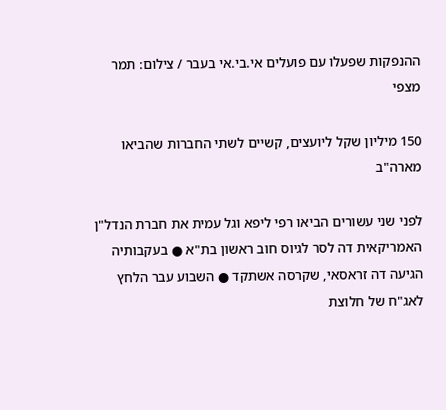ההנפקות שפעלו עם פועלים אי.בי.אי בעבר / צילום: תמר מצפי

150 מיליון שקל ליועצים, קשיים לשתי החברות שהביאו מארה"ב

לפני שני עשורים הביאו רפי ליפא וגל עמית את חברת הנדל"ן האמריקאית דה לסר לגיוס חוב ראשון בת"א ● בעקבותיה הגיעה דה זראסאי, שקרסה אשתקד ● השבוע עבר הלחץ לאג"ח של חלוצת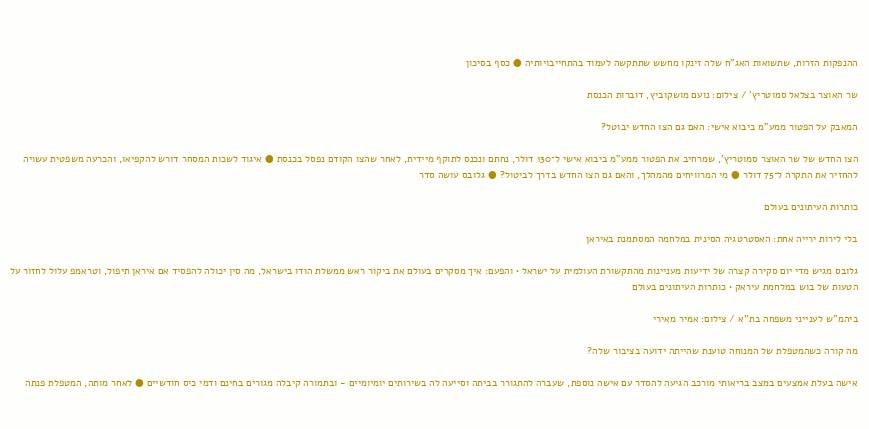ההנפקות הזרות, שתשואות האג"ח שלה זינקו מחשש שתתקשה לעמוד בהתחייבויותיה ● כסף בסיכון

שר האוצר בצלאל סמוטריץ' / צילום: נועם מושקוביץ, דוברות הכנסת

המאבק על הפטור ממע"מ ביבוא אישי: האם גם הצו החדש יבוטל?

הצו החדש של שר האוצר סמוטריץ', שמרחיב את הפטור ממע"מ ביבוא אישי ל־130 דולר, נחתם ונכנס לתוקף מיידית, לאחר שהצו הקודם נפסל בכנסת ● איגוד לשכות המסחר דורש להקפיאו, והכרעה משפטית עשויה להחזיר את התקרה ל־75 דולר ● מי המרוויחים מהמהלך, והאם גם הצו החדש בדרך לביטול? ● גלובס עושה סדר

כותרות העיתונים בעולם

בלי לירות ירייה אחת: האסטרטגיה הסינית במלחמה המסתמנת באיראן

גלובס מגיש מדי יום סקירה קצרה של ידיעות מעניינות מהתקשורת העולמית על ישראל • והפעם: איך מסקרים בעולם את ביקור ראש ממשלת הודו בישראל, מה סין יכולה להפסיד אם איראן תיפול, וטראמפ עלול לחזור על הטעות של בוש במלחמת עיראק • כותרות העיתונים בעולם

ביהמ''ש לענייני משפחה בת''א / צילום: אמיר מאירי

מה קורה כשהמטפלת של המנוחה טוענת שהייתה ידועה בציבור שלה?

אישה בעלת אמצעים במצב בריאותי מורכב הגיעה להסדר עם אישה נוספת, שעברה להתגורר בביתה וסייעה לה בשירותים יומיומיים - ובתמורה קיבלה מגורים בחינם ודמי כיס חודשיים ● לאחר מותה, המטפלת פנתה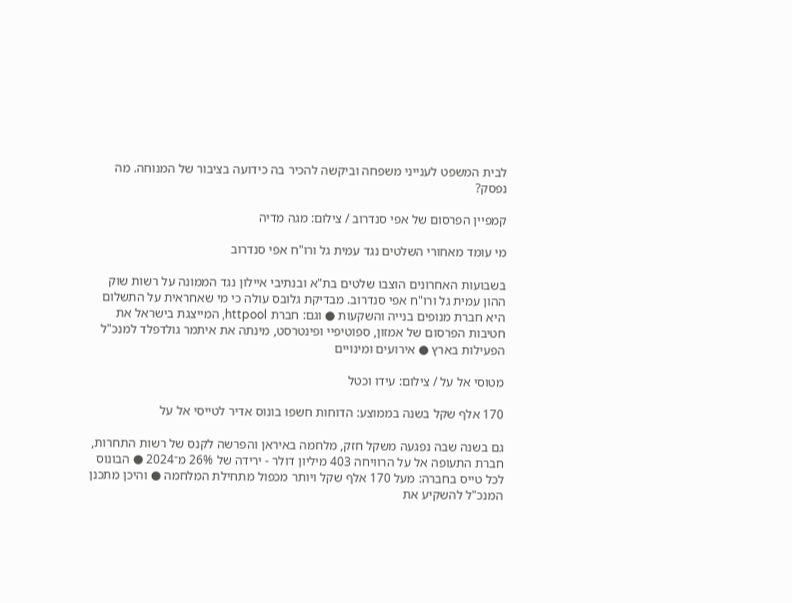לבית המשפט לענייני משפחה וביקשה להכיר בה כידועה בציבור של המנוחה. מה נפסק?

קמפיין הפרסום של אפי סנדרוב / צילום: מגה מדיה

מי עומד מאחורי השלטים נגד עמית גל ורו"ח אפי סנדרוב

בשבועות האחרונים הוצבו שלטים בת"א ובנתיבי איילון נגד הממונה על רשות שוק ההון עמית גל ורו"ח אפי סנדרוב. מבדיקת גלובס עולה כי מי שאחראית על התשלום היא חברת מנופים בנייה והשקעות ● וגם: חברת httpool, המייצגת בישראל את חטיבות הפרסום של אמזון, ספוטיפיי ופינטרסט, מינתה את איתמר גולדפלד למנכ"ל הפעילות בארץ ● אירועים ומינויים

מטוסי אל על / צילום: עידו וכטל

170 אלף שקל בשנה בממוצע: הדוחות חשפו בונוס אדיר לטייסי אל על

גם בשנה שבה נפגעה משקל חזק, מלחמה באיראן והפרשה לקנס של רשות התחרות, חברת התעופה אל על הרוויחה 403 מיליון דולר - ירידה של 26% מ־2024 ● הבונוס לכל טייס בחברה: מעל 170 אלף שקל ויותר מכפול מתחילת המלחמה ● והיכן מתכנן המנכ"ל להשקיע את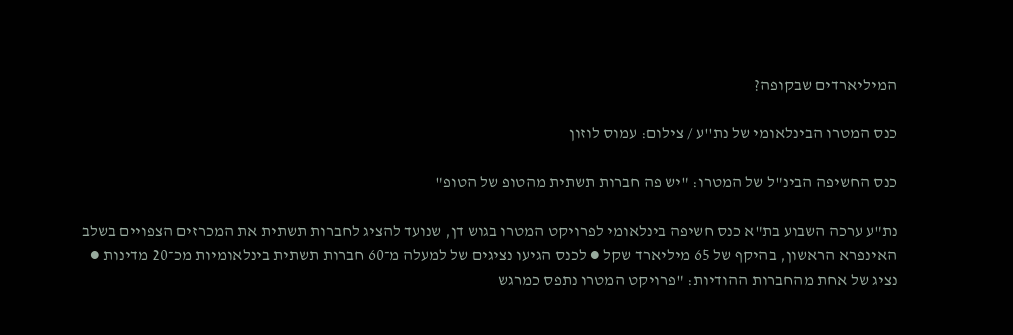המיליארדים שבקופה?

כנס המטרו הבינלאומי של נת''ע / צילום: עמוס לוזון

כנס החשיפה הבינ"ל של המטרו: "יש פה חברות תשתית מהטופ של הטופ"

נת"ע ערכה השבוע בת"א כנס חשיפה בינלאומי לפרויקט המטרו בגוש דן, שנועד להציג לחברות תשתית את המכרזים הצפויים בשלב האינפרא הראשון, בהיקף של 65 מיליארד שקל ● לכנס הגיעו נציגים של למעלה מ־60 חברות תשתית בינלאומיות מכ־20 מדינות ● נציג של אחת מהחברות ההודיות: "פרויקט המטרו נתפס כמרגש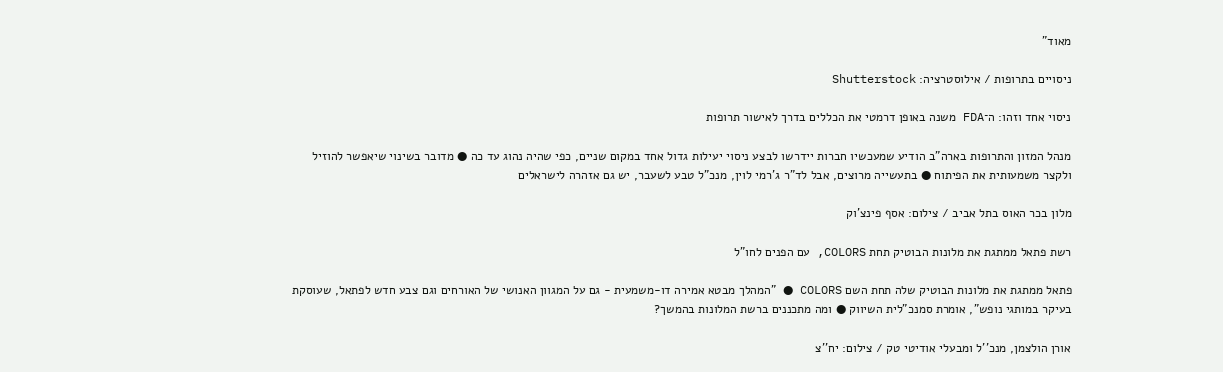מאוד"

ניסויים בתרופות / אילוסטרציה: Shutterstock

ניסוי אחד וזהו: ה־FDA משנה באופן דרמטי את הכללים בדרך לאישור תרופות

מנהל המזון והתרופות בארה"ב הודיע שמעכשיו חברות יידרשו לבצע ניסוי יעילות גדול אחד במקום שניים, כפי שהיה נהוג עד כה ● מדובר בשינוי שיאפשר להוזיל ולקצר משמעותית את הפיתוח ● בתעשייה מרוצים, אבל לד"ר ג'רמי לוין, מנכ"ל טבע לשעבר, יש גם אזהרה לישראלים

מלון בכר האוס בתל אביב / צילום: אסף פינצ'וק

רשת פתאל ממתגת את מלונות הבוטיק תחת COLORS, עם הפנים לחו"ל

פתאל ממתגת את מלונות הבוטיק שלה תחת השם COLORS ● "המהלך מבטא אמירה דו-משמעית - גם על המגוון האנושי של האורחים וגם צבע חדש לפתאל, שעוסקת בעיקר במותגי נופש", אומרת סמנכ"לית השיווק ● ומה מתכננים ברשת המלונות בהמשך?

אורן הולצמן, מנכ''ל ומבעלי אודיטי טק / צילום: יח''צ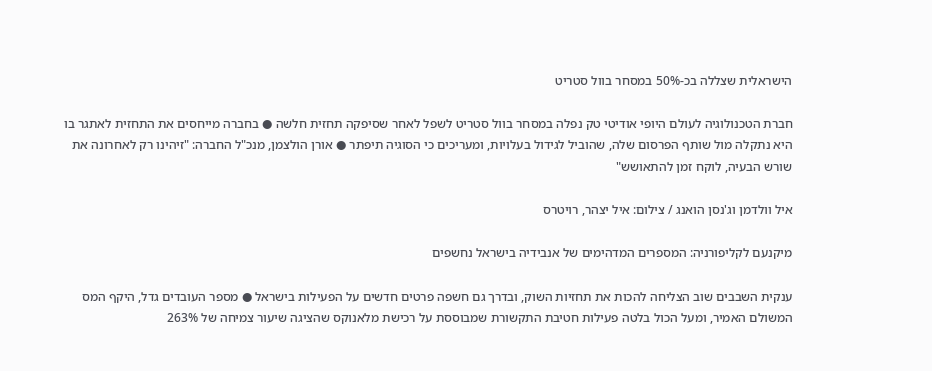הישראלית שצללה בכ-50% במסחר בוול סטריט

חברת הטכנולוגיה לעולם היופי אודיטי טק נפלה במסחר בוול סטריט לשפל לאחר שסיפקה תחזית חלשה ● בחברה מייחסים את התחזית לאתגר בו היא נתקלה מול שותף הפרסום שלה, שהוביל לגידול בעלויות, ומעריכים כי הסוגיה תיפתר ● אורן הולצמן, מנכ"ל החברה: "זיהינו רק לאחרונה את שורש הבעיה, לוקח זמן להתאושש"

איל וולדמן וג'נסן הואנג / צילום: איל יצהר, רויטרס

מיקנעם לקליפורניה: המספרים המדהימים של אנבידיה בישראל נחשפים

ענקית השבבים שוב הצליחה להכות את תחזיות השוק, ובדרך גם חשפה פרטים חדשים על הפעילות בישראל ● מספר העובדים גדל, היקף המס המשולם האמיר, ומעל הכול בלטה פעילות חטיבת התקשורת שמבוססת על רכישת מלאנוקס שהציגה שיעור צמיחה של 263%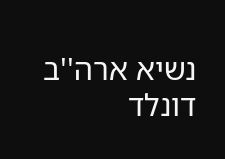נשיא ארה''ב דונלד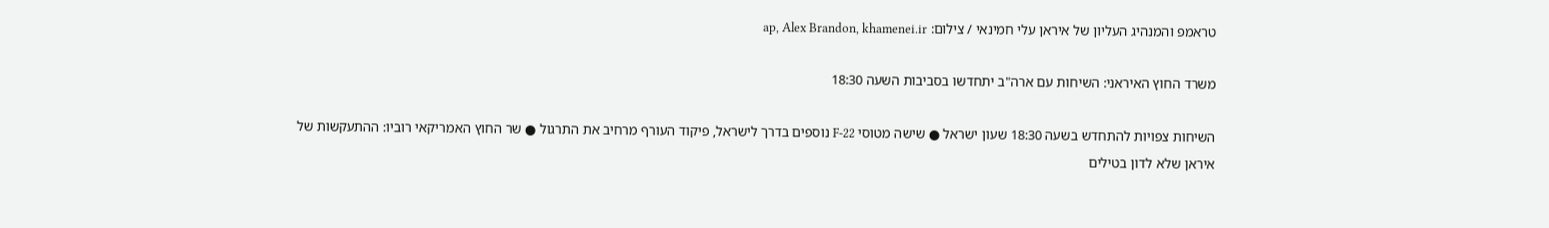טראמפ והמנהיג העליון של איראן עלי חמינאי / צילום: ap, Alex Brandon, khamenei.ir

משרד החוץ האיראני: השיחות עם ארה"ב יתחדשו בסביבות השעה 18:30

השיחות צפויות להתחדש בשעה 18:30 שעון ישראל ● שישה מטוסי F-22 נוספים בדרך לישראל, פיקוד העורף מרחיב את התרגול ● שר החוץ האמריקאי רוביו: ההתעקשות של איראן שלא לדון בטילים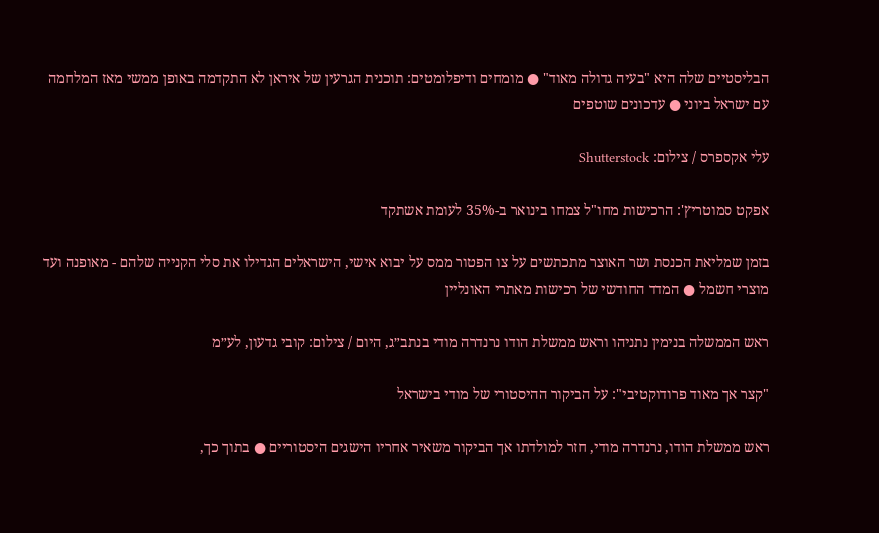הבליסטיים שלה היא "בעיה גדולה מאוד" ● מומחים ודיפלומטים: תוכנית הגרעין של איראן לא התקדמה באופן ממשי מאז המלחמה עם ישראל ביוני ● עדכונים שוטפים

עלי אקספרס / צילום: Shutterstock

אפקט סמוטריץ': הרכישות מחו"ל צמחו בינואר ב-35% לעומת אשתקד

בזמן שמליאת הכנסת ושר האוצר מתכתשים על צו הפטור ממס על יבוא אישי, הישראלים הגדילו את סלי הקנייה שלהם - מאופנה ועד מוצרי חשמל ● המדד החודשי של רכישות מאתרי האונליין

ראש הממשלה בנימין נתניהו וראש ממשלת הודו נרנדרה מודי בנתב״ג, היום / צילום: קובי גדעון, לע״מ

"קצר אך מאוד פרודוקטיבי": על הביקור ההיסטורי של מודי בישראל

ראש ממשלת הודו, נרנדרה מודי, חזר למולדתו אך הביקור משאיר אחריו הישגים היסטוריים ● בתוך כך,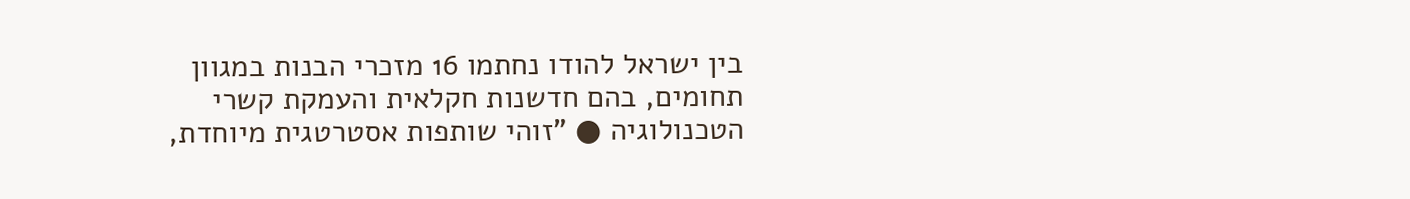בין ישראל להודו נחתמו 16 מזכרי הבנות במגוון תחומים, בהם חדשנות חקלאית והעמקת קשרי הטכנולוגיה ● "זוהי שותפות אסטרטגית מיוחדת,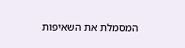המסמלת את השאיפות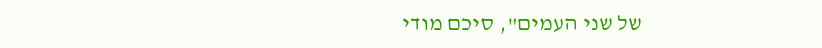של שני העמים", סיכם מודי